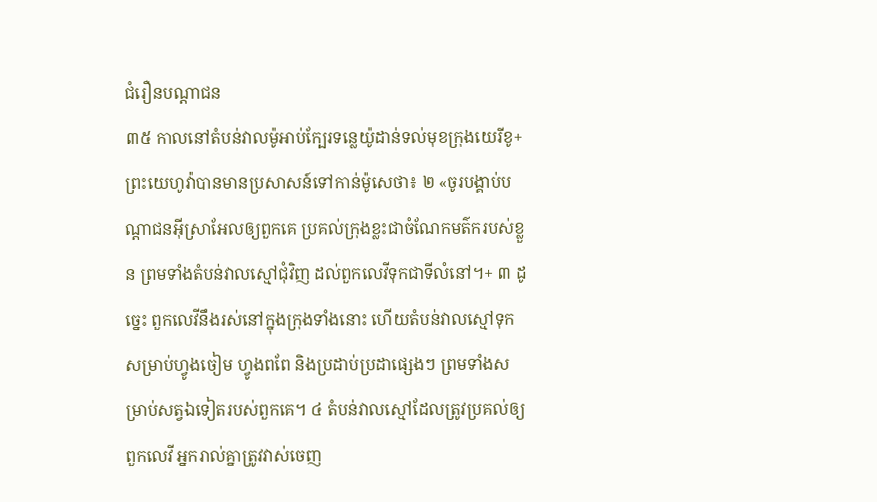ជំរឿនបណ្ដាជន
៣៥ កាលនៅតំបន់វាលម៉ូអាប់ក្បែរទន្លេយ៉ូដាន់ទល់មុខក្រុងយេរីខូ+ ព្រះយេហូវ៉ាបានមានប្រសាសន៍ទៅកាន់ម៉ូសេថា៖ ២ «ចូរបង្គាប់បណ្ដាជនអ៊ីស្រាអែលឲ្យពួកគេ ប្រគល់ក្រុងខ្លះជាចំណែកមត៌ករបស់ខ្លួន ព្រមទាំងតំបន់វាលស្មៅជុំវិញ ដល់ពួកលេវីទុកជាទីលំនៅ។+ ៣ ដូច្នេះ ពួកលេវីនឹងរស់នៅក្នុងក្រុងទាំងនោះ ហើយតំបន់វាលស្មៅទុកសម្រាប់ហ្វូងចៀម ហ្វូងពពែ និងប្រដាប់ប្រដាផ្សេងៗ ព្រមទាំងសម្រាប់សត្វឯទៀតរបស់ពួកគេ។ ៤ តំបន់វាលស្មៅដែលត្រូវប្រគល់ឲ្យពួកលេវី អ្នករាល់គ្នាត្រូវវាស់ចេញ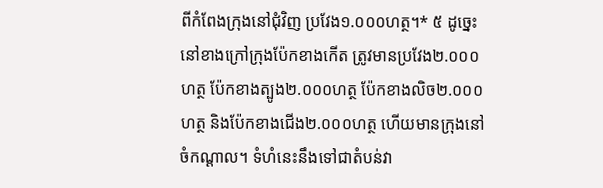ពីកំពែងក្រុងនៅជុំវិញ ប្រវែង១.០០០ហត្ថ។* ៥ ដូច្នេះ នៅខាងក្រៅក្រុងប៉ែកខាងកើត ត្រូវមានប្រវែង២.០០០ហត្ថ ប៉ែកខាងត្បូង២.០០០ហត្ថ ប៉ែកខាងលិច២.០០០ហត្ថ និងប៉ែកខាងជើង២.០០០ហត្ថ ហើយមានក្រុងនៅចំកណ្ដាល។ ទំហំនេះនឹងទៅជាតំបន់វា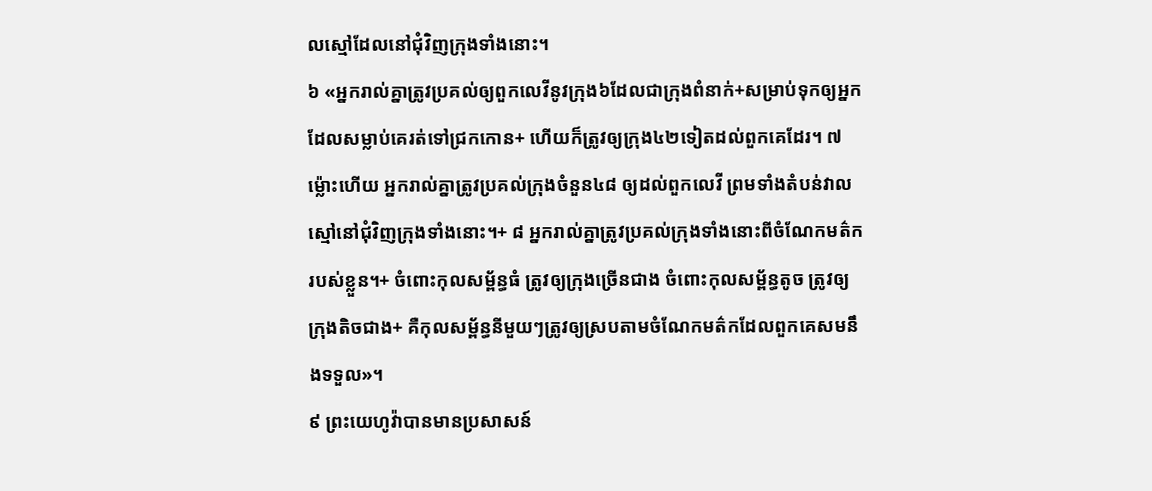លស្មៅដែលនៅជុំវិញក្រុងទាំងនោះ។
៦ «អ្នករាល់គ្នាត្រូវប្រគល់ឲ្យពួកលេវីនូវក្រុង៦ដែលជាក្រុងពំនាក់+សម្រាប់ទុកឲ្យអ្នកដែលសម្លាប់គេរត់ទៅជ្រកកោន+ ហើយក៏ត្រូវឲ្យក្រុង៤២ទៀតដល់ពួកគេដែរ។ ៧ ម្ល៉ោះហើយ អ្នករាល់គ្នាត្រូវប្រគល់ក្រុងចំនួន៤៨ ឲ្យដល់ពួកលេវី ព្រមទាំងតំបន់វាលស្មៅនៅជុំវិញក្រុងទាំងនោះ។+ ៨ អ្នករាល់គ្នាត្រូវប្រគល់ក្រុងទាំងនោះពីចំណែកមត៌ករបស់ខ្លួន។+ ចំពោះកុលសម្ព័ន្ធធំ ត្រូវឲ្យក្រុងច្រើនជាង ចំពោះកុលសម្ព័ន្ធតូច ត្រូវឲ្យក្រុងតិចជាង+ គឺកុលសម្ព័ន្ធនីមួយៗត្រូវឲ្យស្របតាមចំណែកមត៌កដែលពួកគេសមនឹងទទួល»។
៩ ព្រះយេហូវ៉ាបានមានប្រសាសន៍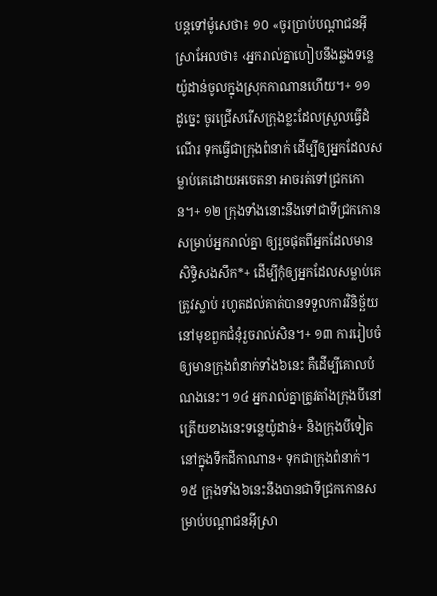បន្តទៅម៉ូសេថា៖ ១០ «ចូរប្រាប់បណ្ដាជនអ៊ីស្រាអែលថា៖ ‹អ្នករាល់គ្នាហៀបនឹងឆ្លងទន្លេយ៉ូដាន់ចូលក្នុងស្រុកកាណានហើយ។+ ១១ ដូច្នេះ ចូរជ្រើសរើសក្រុងខ្លះដែលស្រួលធ្វើដំណើរ ទុកធ្វើជាក្រុងពំនាក់ ដើម្បីឲ្យអ្នកដែលសម្លាប់គេដោយអចេតនា អាចរត់ទៅជ្រកកោន។+ ១២ ក្រុងទាំងនោះនឹងទៅជាទីជ្រកកោនសម្រាប់អ្នករាល់គ្នា ឲ្យរួចផុតពីអ្នកដែលមានសិទ្ធិសងសឹក*+ ដើម្បីកុំឲ្យអ្នកដែលសម្លាប់គេត្រូវស្លាប់ រហូតដល់គាត់បានទទួលការវិនិច្ឆ័យនៅមុខពួកជំនុំរួចរាល់សិន។+ ១៣ ការរៀបចំឲ្យមានក្រុងពំនាក់ទាំង៦នេះ គឺដើម្បីគោលបំណងនេះ។ ១៤ អ្នករាល់គ្នាត្រូវតាំងក្រុងបីនៅត្រើយខាងនេះទន្លេយ៉ូដាន់+ និងក្រុងបីទៀតនៅក្នុងទឹកដីកាណាន+ ទុកជាក្រុងពំនាក់។ ១៥ ក្រុងទាំង៦នេះនឹងបានជាទីជ្រកកោនសម្រាប់បណ្ដាជនអ៊ីស្រា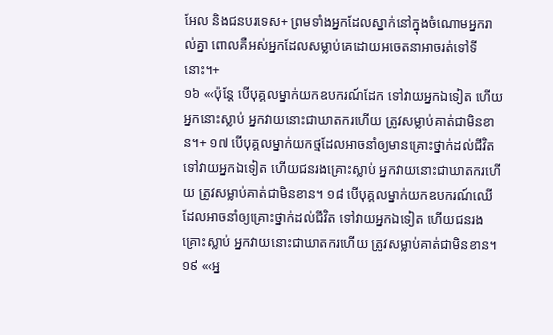អែល និងជនបរទេស+ ព្រមទាំងអ្នកដែលស្នាក់នៅក្នុងចំណោមអ្នករាល់គ្នា ពោលគឺអស់អ្នកដែលសម្លាប់គេដោយអចេតនាអាចរត់ទៅទីនោះ។+
១៦ «‹ប៉ុន្តែ បើបុគ្គលម្នាក់យកឧបករណ៍ដែក ទៅវាយអ្នកឯទៀត ហើយអ្នកនោះស្លាប់ អ្នកវាយនោះជាឃាតករហើយ ត្រូវសម្លាប់គាត់ជាមិនខាន។+ ១៧ បើបុគ្គលម្នាក់យកថ្មដែលអាចនាំឲ្យមានគ្រោះថ្នាក់ដល់ជីវិត ទៅវាយអ្នកឯទៀត ហើយជនរងគ្រោះស្លាប់ អ្នកវាយនោះជាឃាតករហើយ ត្រូវសម្លាប់គាត់ជាមិនខាន។ ១៨ បើបុគ្គលម្នាក់យកឧបករណ៍ឈើដែលអាចនាំឲ្យគ្រោះថ្នាក់ដល់ជីវិត ទៅវាយអ្នកឯទៀត ហើយជនរងគ្រោះស្លាប់ អ្នកវាយនោះជាឃាតករហើយ ត្រូវសម្លាប់គាត់ជាមិនខាន។
១៩ «‹អ្ន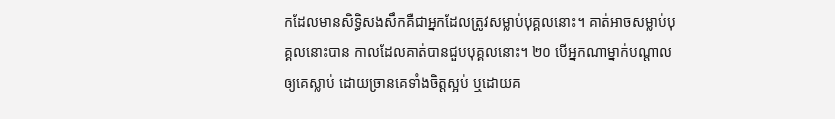កដែលមានសិទ្ធិសងសឹកគឺជាអ្នកដែលត្រូវសម្លាប់បុគ្គលនោះ។ គាត់អាចសម្លាប់បុគ្គលនោះបាន កាលដែលគាត់បានជួបបុគ្គលនោះ។ ២០ បើអ្នកណាម្នាក់បណ្ដាលឲ្យគេស្លាប់ ដោយច្រានគេទាំងចិត្តស្អប់ ឬដោយគ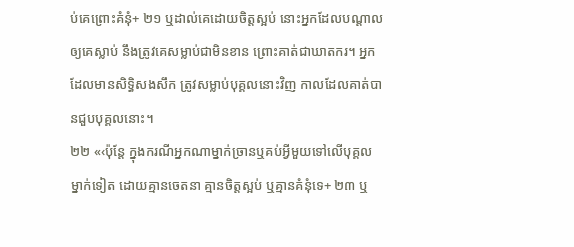ប់គេព្រោះគំនុំ+ ២១ ឬដាល់គេដោយចិត្តស្អប់ នោះអ្នកដែលបណ្ដាលឲ្យគេស្លាប់ នឹងត្រូវគេសម្លាប់ជាមិនខាន ព្រោះគាត់ជាឃាតករ។ អ្នកដែលមានសិទ្ធិសងសឹក ត្រូវសម្លាប់បុគ្គលនោះវិញ កាលដែលគាត់បានជួបបុគ្គលនោះ។
២២ «‹ប៉ុន្តែ ក្នុងករណីអ្នកណាម្នាក់ច្រានឬគប់អ្វីមួយទៅលើបុគ្គលម្នាក់ទៀត ដោយគ្មានចេតនា គ្មានចិត្តស្អប់ ឬគ្មានគំនុំទេ+ ២៣ ឬ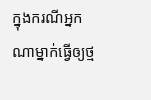ក្នុងករណីអ្នកណាម្នាក់ធ្វើឲ្យថ្ម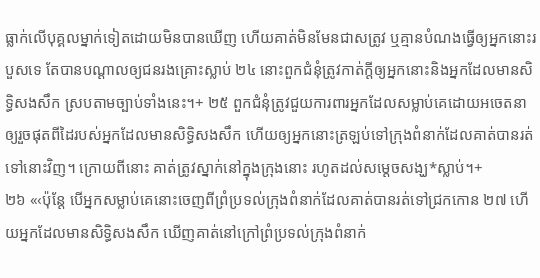ធ្លាក់លើបុគ្គលម្នាក់ទៀតដោយមិនបានឃើញ ហើយគាត់មិនមែនជាសត្រូវ ឬគ្មានបំណងធ្វើឲ្យអ្នកនោះរបួសទេ តែបានបណ្ដាលឲ្យជនរងគ្រោះស្លាប់ ២៤ នោះពួកជំនុំត្រូវកាត់ក្ដីឲ្យអ្នកនោះនិងអ្នកដែលមានសិទ្ធិសងសឹក ស្របតាមច្បាប់ទាំងនេះ។+ ២៥ ពួកជំនុំត្រូវជួយការពារអ្នកដែលសម្លាប់គេដោយអចេតនា ឲ្យរួចផុតពីដៃរបស់អ្នកដែលមានសិទ្ធិសងសឹក ហើយឲ្យអ្នកនោះត្រឡប់ទៅក្រុងពំនាក់ដែលគាត់បានរត់ទៅនោះវិញ។ ក្រោយពីនោះ គាត់ត្រូវស្នាក់នៅក្នុងក្រុងនោះ រហូតដល់សម្ដេចសង្ឃ*ស្លាប់។+
២៦ «‹ប៉ុន្តែ បើអ្នកសម្លាប់គេនោះចេញពីព្រំប្រទល់ក្រុងពំនាក់ដែលគាត់បានរត់ទៅជ្រកកោន ២៧ ហើយអ្នកដែលមានសិទ្ធិសងសឹក ឃើញគាត់នៅក្រៅព្រំប្រទល់ក្រុងពំនាក់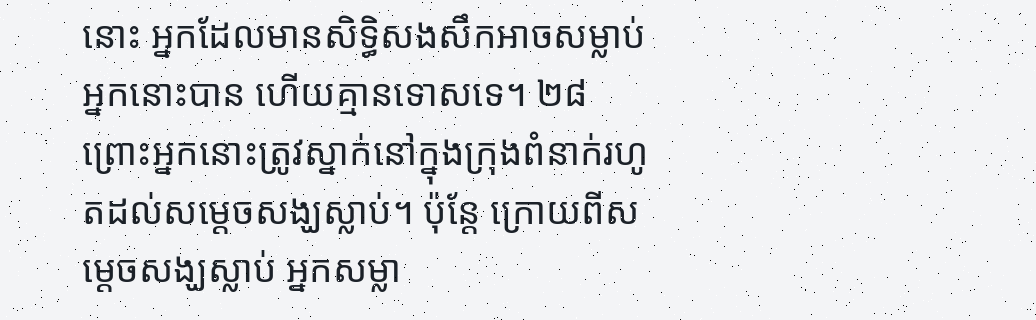នោះ អ្នកដែលមានសិទ្ធិសងសឹកអាចសម្លាប់អ្នកនោះបាន ហើយគ្មានទោសទេ។ ២៨ ព្រោះអ្នកនោះត្រូវស្នាក់នៅក្នុងក្រុងពំនាក់រហូតដល់សម្ដេចសង្ឃស្លាប់។ ប៉ុន្តែ ក្រោយពីសម្ដេចសង្ឃស្លាប់ អ្នកសម្លា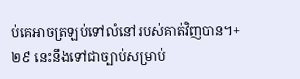ប់គេអាចត្រឡប់ទៅលំនៅរបស់គាត់វិញបាន។+ ២៩ នេះនឹងទៅជាច្បាប់សម្រាប់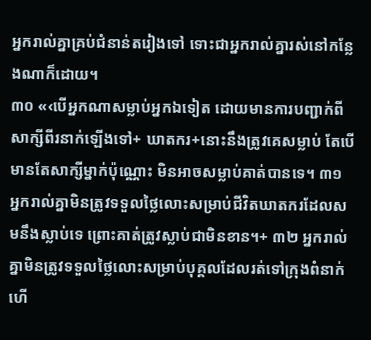អ្នករាល់គ្នាគ្រប់ជំនាន់តរៀងទៅ ទោះជាអ្នករាល់គ្នារស់នៅកន្លែងណាក៏ដោយ។
៣០ «‹បើអ្នកណាសម្លាប់អ្នកឯទៀត ដោយមានការបញ្ជាក់ពីសាក្សីពីរនាក់ឡើងទៅ+ ឃាតករ+នោះនឹងត្រូវគេសម្លាប់ តែបើមានតែសាក្សីម្នាក់ប៉ុណ្ណោះ មិនអាចសម្លាប់គាត់បានទេ។ ៣១ អ្នករាល់គ្នាមិនត្រូវទទួលថ្លៃលោះសម្រាប់ជីវិតឃាតករដែលសមនឹងស្លាប់ទេ ព្រោះគាត់ត្រូវស្លាប់ជាមិនខាន។+ ៣២ អ្នករាល់គ្នាមិនត្រូវទទួលថ្លៃលោះសម្រាប់បុគ្គលដែលរត់ទៅក្រុងពំនាក់ ហើ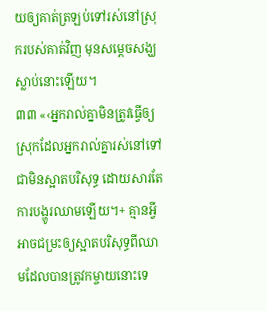យឲ្យគាត់ត្រឡប់ទៅរស់នៅស្រុករបស់គាត់វិញ មុនសម្ដេចសង្ឃស្លាប់នោះឡើយ។
៣៣ «‹អ្នករាល់គ្នាមិនត្រូវធ្វើឲ្យស្រុកដែលអ្នករាល់គ្នារស់នៅទៅជាមិនស្អាតបរិសុទ្ធ ដោយសារតែការបង្ហូរឈាមឡើយ។+ គ្មានអ្វីអាចជម្រះឲ្យស្អាតបរិសុទ្ធពីឈាមដែលបានត្រូវកម្ចាយនោះទេ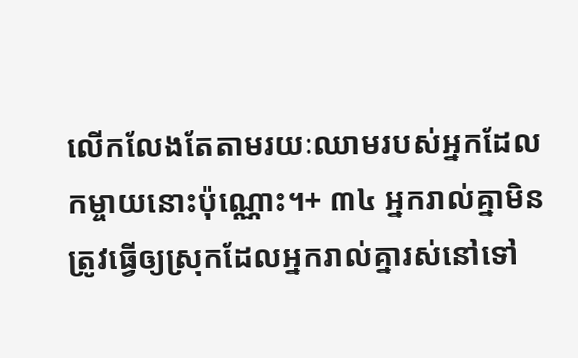លើកលែងតែតាមរយៈឈាមរបស់អ្នកដែលកម្ចាយនោះប៉ុណ្ណោះ។+ ៣៤ អ្នករាល់គ្នាមិនត្រូវធ្វើឲ្យស្រុកដែលអ្នករាល់គ្នារស់នៅទៅ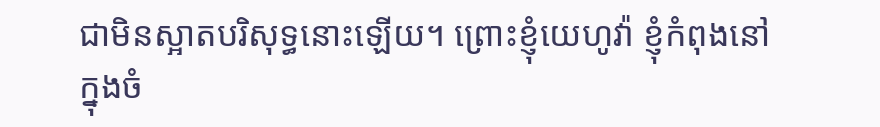ជាមិនស្អាតបរិសុទ្ធនោះឡើយ។ ព្រោះខ្ញុំយេហូវ៉ា ខ្ញុំកំពុងនៅក្នុងចំ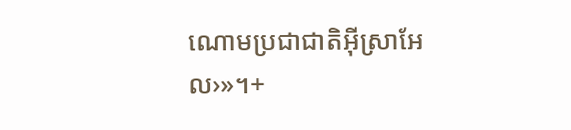ណោមប្រជាជាតិអ៊ីស្រាអែល›»។+